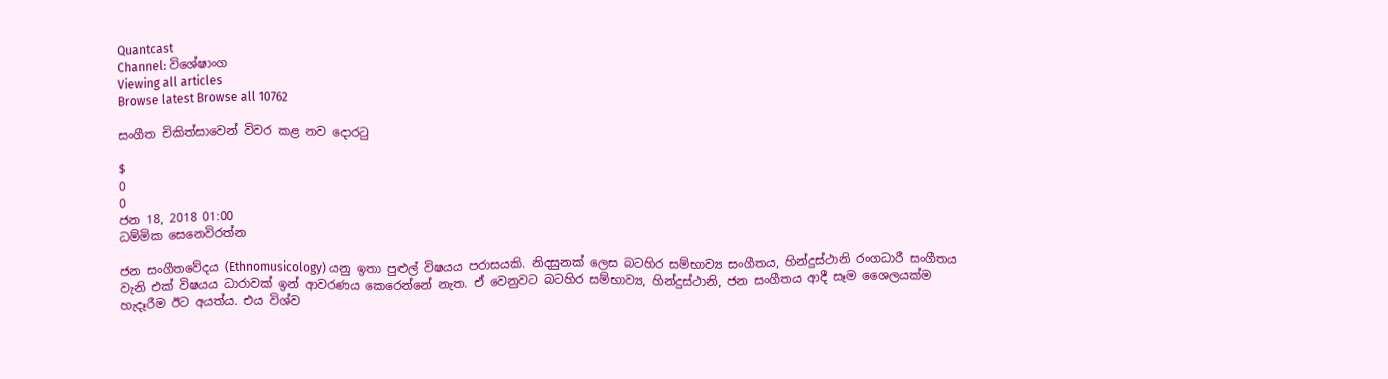Quantcast
Channel: විශේෂාංග
Viewing all articles
Browse latest Browse all 10762

සංගීත චිකිත්සාවෙන් විවර කළ නව දොරටු

$
0
0
ජන 18, 2018 01:00
ධම්මික සෙනෙවිරත්න

ජන සංගීතවේදය (Ethnomusicology) යනු ඉතා පුළුල් විෂයය පරාසයකි. නිදසුනක් ලෙස බටහිර සම්භාව්‍ය සංගීතය, හින්දුස්ථානි රංගධාරී සංගීතය වැනි එක් විෂයය ධාරාවක් ඉන් ආවරණය කෙරෙන්නේ නැත. ඒ වෙනුවට බටහිර සම්භාව්‍ය, හින්දුස්ථානි, ජන සංගීතය ආදී සෑම ශෛලයක්ම හැදෑරීම ඊට අයත්ය. එය විශ්ව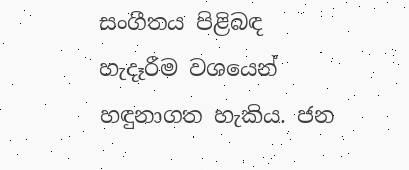සංගීතය පිළිබඳ හැදෑරීම වශයෙන් හඳුනාගත හැකිය. ජන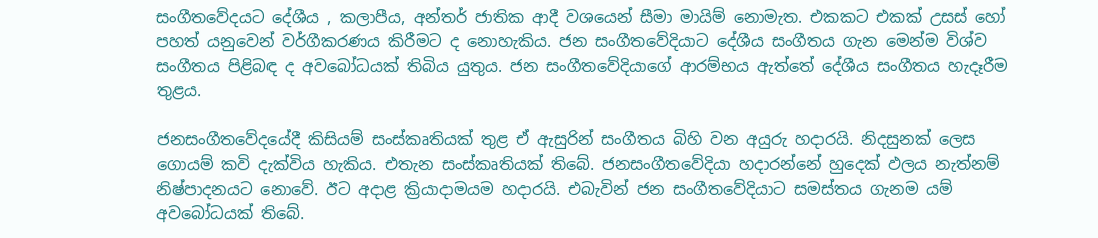සංගීතවේදයට දේශීය , කලාපීය, අන්තර් ජාතික ආදී වශයෙන් සීමා මායිම් නොමැත. එකකට එකක් උසස් හෝ පහත් යනුවෙන් වර්ගීකරණය කිරීමට ද නොහැකිය. ජන සංගීතවේදියාට දේශීය සංගීතය ගැන මෙන්ම විශ්ව සංගීතය පිළිබඳ ද අවබෝධයක් තිබිය යුතුය. ජන සංගීතවේදියාගේ ආරම්භය ඇත්තේ දේශීය සංගීතය හැදෑරීම තුළය.

ජනසංගීතවේදයේදී කිසියම් සංස්කෘතියක් තුළ ඒ ඇසුරින් සංගීතය බිහි වන අයුරු හදාරයි. නිදසුනක් ලෙස ගොයම් කවි දැක්විය හැකිය. එතැන සංස්කෘතියක් තිබේ. ජනසංගීතවේදියා හදාරන්නේ හුදෙක් ඵලය නැත්නම් නිෂ්පාදනයට නොවේ. ඊට අදාළ ක්‍රියාදාමයම හදාරයි. එබැවින් ජන සංගීතවේදියාට සමස්තය ගැනම යම් අවබෝධයක් තිබේ.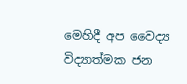මෙහිදී අප වෛද්‍ය විද්‍යාත්මක ජන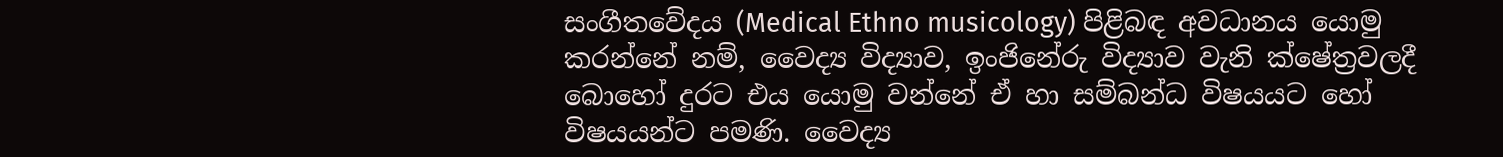සංගීතවේදය (Medical Ethno musicology) පිළිබඳ අවධානය යොමු කරන්නේ නම්, වෛද්‍ය විද්‍යාව, ඉංජිනේරු විද්‍යාව වැනි ක්ෂේත්‍රවලදී බොහෝ දුරට එය යොමු වන්නේ ඒ හා සම්බන්ධ විෂයයට හෝ විෂයයන්ට පමණි. වෛද්‍ය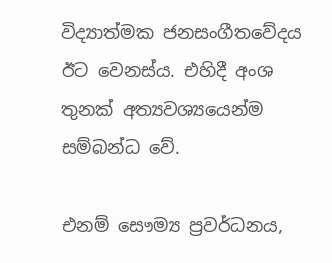විද්‍යාත්මක ජනසංගීතවේදය ඊට වෙනස්ය. එහිදී අංශ තුනක් අත්‍යවශ්‍යයෙන්ම සම්බන්ධ වේ.

එනම් සෞම්‍ය ප්‍රවර්ධනය,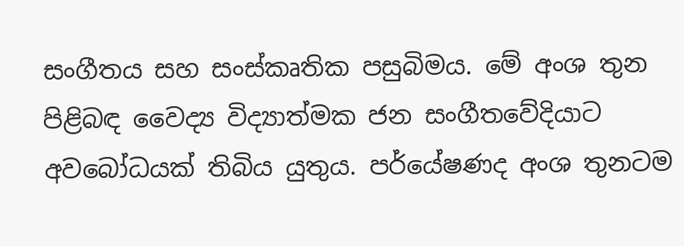සංගීතය සහ සංස්කෘතික පසුබිමය. මේ අංශ තුන පිළිබඳ වෛද්‍ය විද්‍යාත්මක ජන සංගීතවේදියාට අවබෝධයක් තිබිය යුතුය. පර්යේෂණද අංශ තුනටම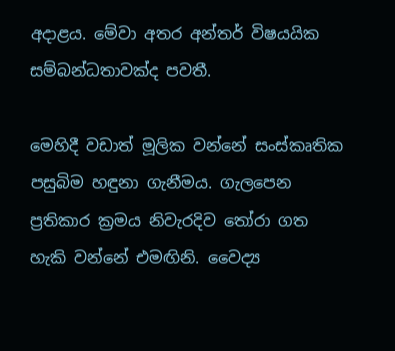අදාළය. මේවා අතර අන්තර් විෂයයික සම්බන්ධතාවක්ද පවතී.

මෙහිදී වඩාත් මූලික වන්නේ සංස්කෘතික පසුබිම හඳුනා ගැනීමය. ගැලපෙන ප්‍රතිකාර ක්‍රමය නිවැරදිව තෝරා ගත හැකි වන්නේ එමඟිනි. වෛද්‍ය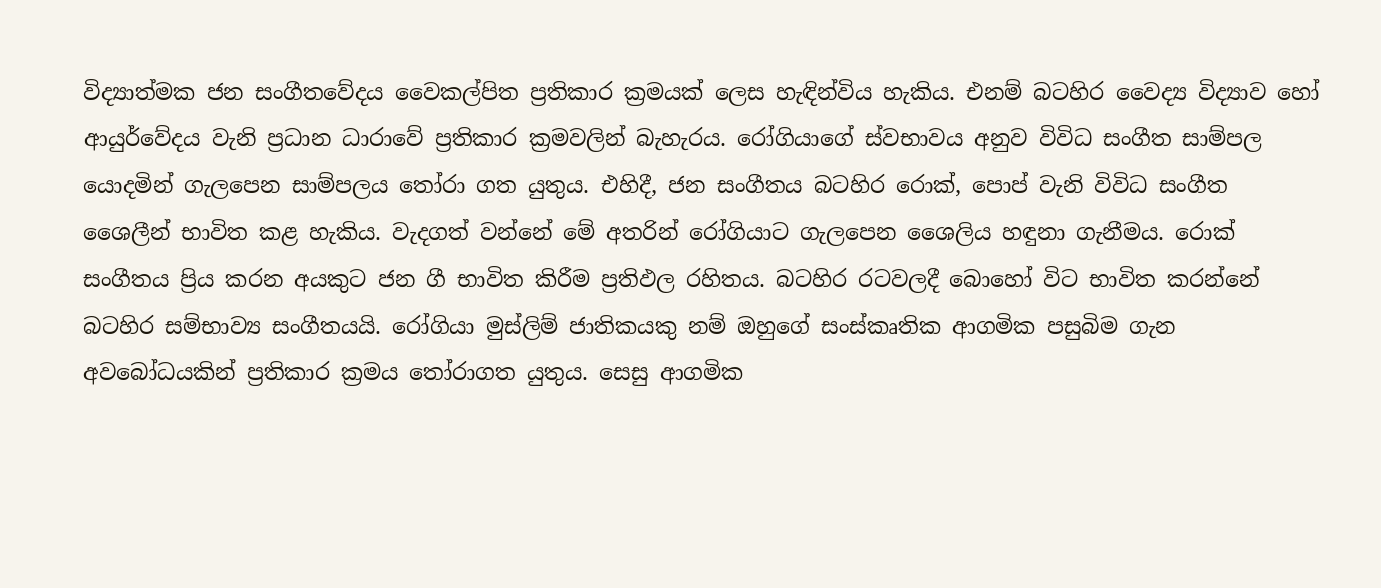විද්‍යාත්මක ජන සංගීතවේදය වෛකල්පිත ප්‍රතිකාර ක්‍රමයක් ලෙස හැඳින්විය හැකිය. එනම් බටහිර වෛද්‍ය විද්‍යාව හෝ ආයුර්වේදය වැනි ප්‍රධාන ධා‍රාවේ ප්‍රතිකාර ක්‍රමවලින් බැහැරය. රෝගියාගේ ස්වභාවය අනුව විවිධ සංගීත සාම්පල යොදමින් ගැලපෙන සාම්පලය තෝරා ගත යුතුය. එහිදී, ජන සංගීතය බටහිර රොක්, පොප් වැනි විවිධ සංගීත ශෛලීන් භාවිත කළ හැකිය. වැදගත් වන්නේ මේ අතරින් රෝගියාට ගැලපෙන ශෛලිය හඳුනා ගැනීමය. රොක් සංගීතය ප්‍රිය කරන අයකුට ජන ගී භාවිත කිරීම ප්‍රතිඵල රහිතය. බටහිර රටවලදී බොහෝ විට භාවිත කරන්නේ බටහිර සම්භාව්‍ය සංගීතයයි. රෝගියා මුස්ලිම් ජාතිකයකු නම් ඔහුගේ සංස්කෘතික ආගමික පසුබිම ගැන අවබෝධයකින් ප්‍රතිකාර ක්‍රමය තෝරාගත යුතුය. සෙසු ආගමික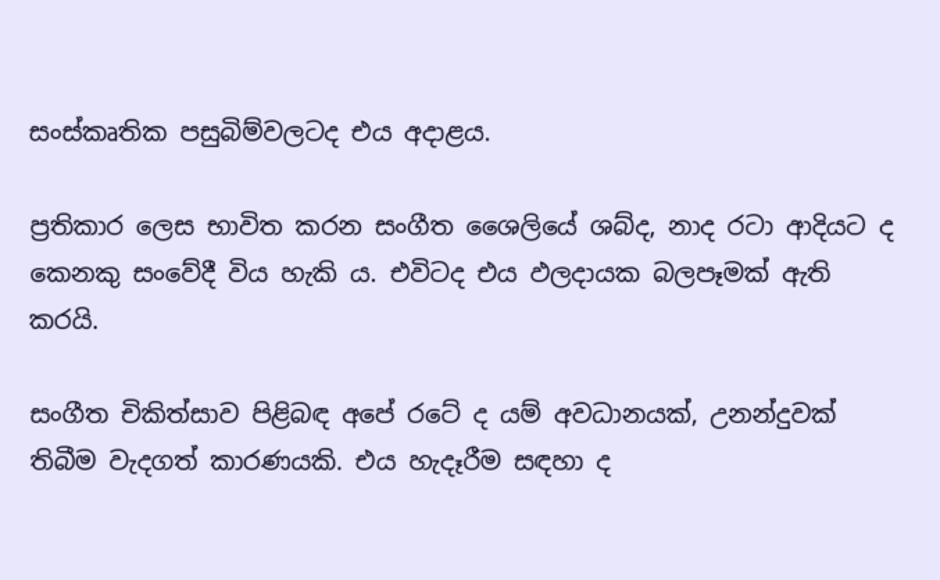සංස්කෘතික පසුබිම්වලටද එය අදාළය.

ප්‍රතිකාර ලෙස භාවිත කරන සංගීත ශෛලියේ ශබ්ද, නාද රටා ආදියට ද කෙනකු සංවේදී විය හැකි ය. එවිටද එය ඵලදායක බලපෑමක් ඇති කරයි.

සංගීත චිකිත්සාව පිළිබඳ අපේ රටේ ද යම් අවධානයක්, උනන්දුවක් තිබීම වැදගත් කාරණයකි. එය හැදෑරීම සඳහා ද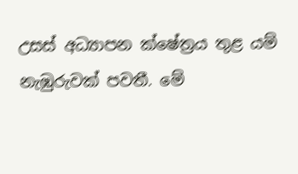උසස් අධ්‍යාපන ක්ෂේත්‍රය තුළ යම් නැඹුරුවක් පවතී. මේ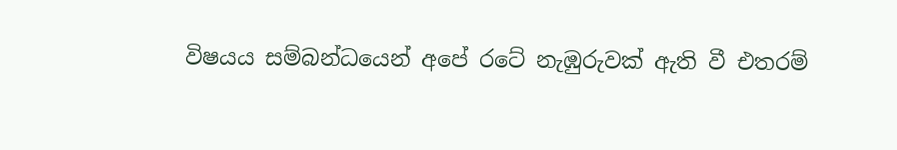විෂයය සම්බන්ධයෙන් අපේ රටේ නැඹුරුවක් ඇති වී එතරම්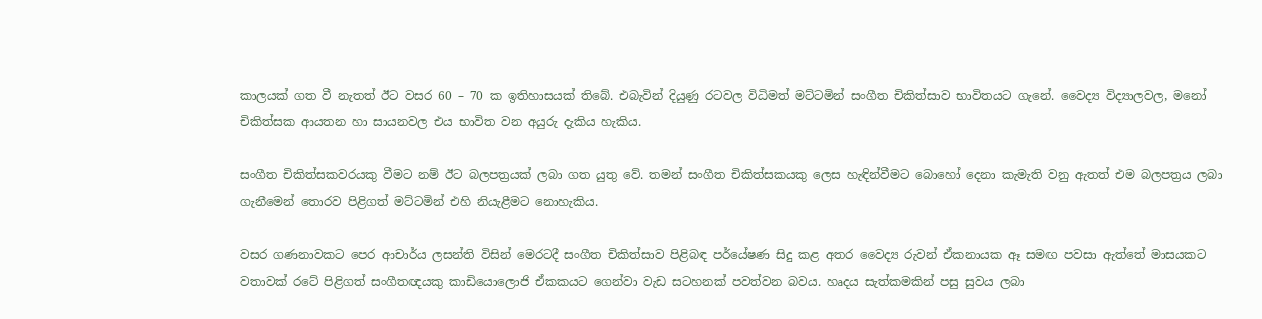කාලයක් ගත වී නැතත් ඊට වසර 60 – 70 ක ඉතිහාසයක් තිබේ. එබැවින් දියුණු රටවල විධිමත් මට්ටමින් සංගීත චිකිත්සාව භාවිතයට ගැනේ. වෛද්‍ය විද්‍යාලවල, මනෝ චිකිත්සක ආයතන හා සායනවල එය භාවිත වන අයුරු දැකිය හැකිය.

සංගීත චිකිත්සකවරයකු වීමට නම් ඊට බලපත්‍රයක් ලබා ගත යුතු වේ. තමන් සංගීත චිකිත්සකයකු ලෙස හැඳින්වීමට බොහෝ දෙනා කැමැති වනු ඇතත් එම බලපත්‍රය ලබා ගැනීමෙන් තොරව පිළිගත් මට්ටමින් එහි නියැළීමට නොහැකිය.

වසර ගණනාවකට පෙර ආචාර්ය ලසන්ති විසින් මෙරටදී සංගීත චිකිත්සාව පිළිබඳ පර්යේෂණ සිදු කළ අතර වෛද්‍ය රුවන් ඒකනායක ඈ සමඟ පවසා ඇත්තේ මාසයකට වතාවක් රටේ පිළිගත් සංගීතඥයකු කාඩියොලොජි ඒකකයට ගෙන්වා වැඩ සටහනක් පවත්වන බවය. හෘදය සැත්කමකින් පසු සුවය ලබා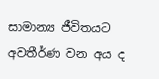සාමාන්‍ය ජීවිතයට අවතීර්ණ වන අය ද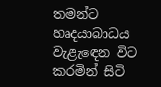තමන්ට හෘදයාබාධය වැළැ‍ඳෙන විට කරමින් සිටි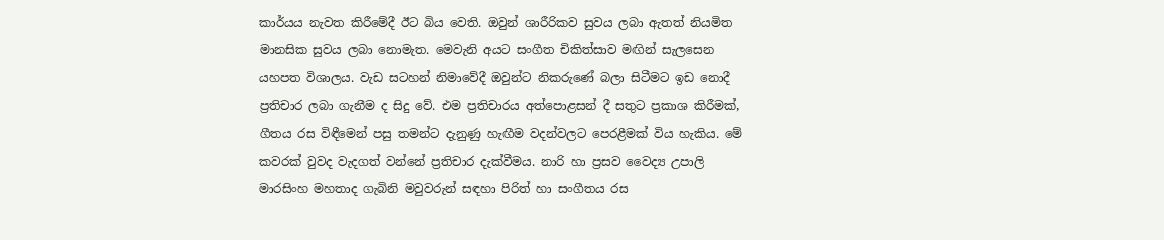කාර්යය නැවත කිරීමේදී ඊට බිය වෙති. ඔවුන් ශාරීරිකව සුවය ලබා ඇතත් නියමිත මානසික සුවය ලබා නොමැත. මෙවැනි අයට සංගීත චිකිත්සාව මඟින් සැලසෙන යහපත විශාලය. වැඩ සටහන් නිමාවේදී ඔවුන්ට නිකරුණේ බලා සිටීමට ඉඩ නොදී ප්‍රතිචාර ලබා ගැනීම ද සිදු වේ. එම ප්‍රතිචාරය අත්පොළසන් දී සතුට ප්‍රකාශ කිරීමක්, ගීතය රස විඳීමෙන් පසු තමන්ට දැනුණු හැඟීම වදන්වලට පෙරළීමක් විය හැකිය. මේ කවරක් වුවද වැදගත් වන්නේ ප්‍රතිචාර දැක්වීමය. නාරි හා ප්‍රසව වෛද්‍ය උපාලි මාරසිංහ මහතාද ගැබිනි මවුවරුන් සඳහා පිරිත් හා සංගීතය රස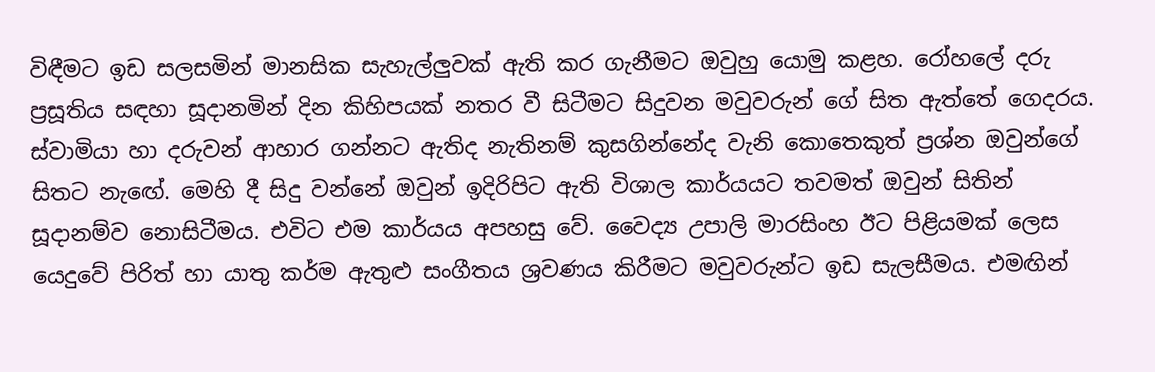විඳීමට ඉඩ සලසමින් මානසික සැහැල්ලුවක් ඇති කර ගැනීමට ඔවුහු යොමු කළහ. රෝහලේ දරු ප්‍රසූතිය සඳහා සූදානමින් දින කිහිපයක් නතර වී සිටීමට සිදුවන මවුවරුන් ගේ සිත ඇත්තේ ගෙදරය. ස්වාමියා හා දරුවන් ආහාර ගන්නට ඇතිද නැතිනම් කුසගින්නේද වැනි කොතෙකුත් ප්‍රශ්න ඔවුන්ගේ සිතට නැ‍ඟේ. මෙහි දී සිදු වන්නේ ඔවුන් ඉදිරිපිට ඇති විශාල කාර්යයට තවමත් ඔවුන් සිතින් සූදානම්ව නොසිටීමය. එවිට එම කාර්යය අපහසු වේ. වෛද්‍ය උපාලි මාරසිංහ ඊට පිළියමක් ලෙස යෙදුවේ පිරිත් හා යාතු කර්ම ඇතුළු සංගීතය ශ්‍රවණය කිරීමට මවුවරුන්ට ඉඩ සැලසීමය. එමඟින්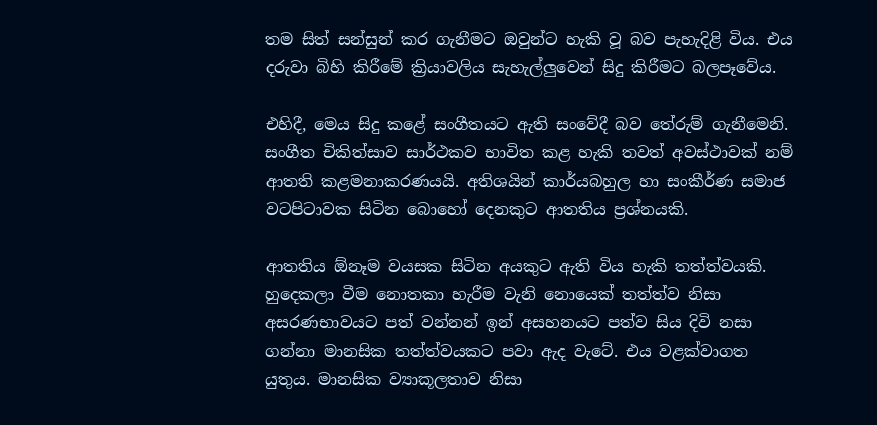තම සිත් සන්සුන් කර ගැනීමට ඔවුන්ට හැකි වූ බව පැහැදිළි විය. එය දරුවා බිහි කිරීමේ ක්‍රියාවලිය සැහැල්ලුවෙන් සිදු කිරීමට බලපෑවේය.

එහිදී, මෙය සිදු කළේ සංගීතයට ඇති සං‍වේදී බව තේරුම් ගැනීමෙනි. සංගීත චිකිත්සාව සාර්ථකව භාවිත කළ හැකි තවත් අවස්ථාවක් නම් ආතති කළමනාකරණයයි. අතිශයින් කාර්යබහුල හා සංකීර්ණ සමාජ වටපිටාවක සිටින බොහෝ දෙනකුට ආතතිය ප්‍රශ්නයකි.

ආතතිය ඕනෑම වයසක සිටින අයකුට ඇති විය හැකි තත්ත්වයකි. හුදෙකලා වීම නොතකා හැරීම වැනි නොයෙක් තත්ත්ව නිසා අසරණභාවයට පත් වන්නන් ඉන් අසහනයට පත්ව සිය දිවි නසා ගන්නා මානසික තත්ත්වයකට පවා ඇද වැටේ. එය වළක්වාගත යුතුය. මානසික ව්‍යාකූලතාව නිසා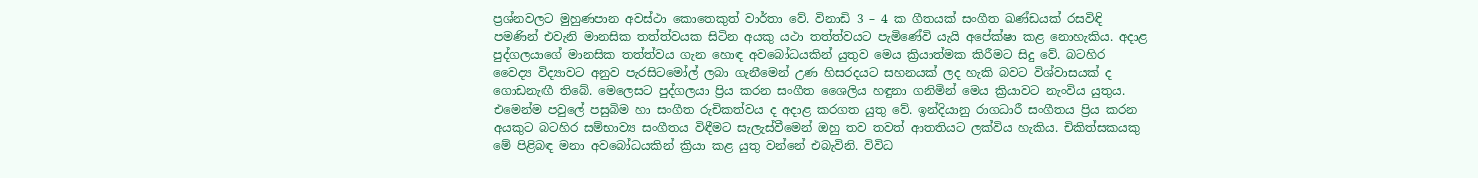ප්‍රශ්නවලට මුහුණපාන අවස්ථා කොතෙකුත් වාර්තා වේ. විනාඩි 3 – 4 ක ගීතයක් සංගීත ඛණ්ඩයක් රසවිඳි පමණින් එවැනි මානසික තත්ත්වයක සිටින අයකු යථා තත්ත්වයට පැමිණේවි යැයි අපේක්ෂා කළ නොහැකිය. අදාළ පුද්ගලයාගේ මානසික තත්ත්වය ගැන හොඳ අවබෝධයකින් යුතුව මෙය ක්‍රියාත්මක කිරීමට සිදු වේ. බටහිර වෛද්‍ය විද්‍යාවට අනුව පැරසිටමෝල් ලබා ගැනීමෙන් උණ හිසරදයට සහනයක් ලද හැකි බවට විශ්වාසයක් ද ගොඩනැඟී තිබේ. මෙලෙසට පුද්ගලයා ප්‍රිය කරන සංගීත ශෛලිය හඳුනා ගනිමින් මෙය ක්‍රියාවට නැංවිය යුතුය. එමෙන්ම පවුලේ පසුබිම හා සංගීත රුචිකත්වය ද අදාළ කරගත යුතු වේ. ඉන්දියානු රාගධාරී සංගීතය ප්‍රිය කරන අයකුට බටහිර සම්භාව්‍ය සංගීතය විඳීමට සැලැස්වීමෙන් ඔහු තව තවත් ආතතියට ලක්විය හැකිය. චිකිත්සකයකු මේ පිළිබඳ මනා අවබෝධයකින් ක්‍රියා කළ යුතු වන්නේ එබැවිනි. විවිධ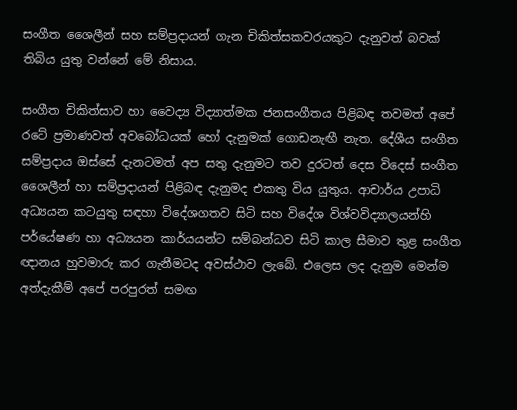සංගීත ශෛලීන් සහ සම්ප්‍රදායන් ගැන චිකිත්සකවරයකුට දැනුවත් බවක් තිබිය යුතු වන්නේ මේ නිසාය.

සංගීත චිකිත්සාව හා වෛද්‍ය විද්‍යාත්මක ජනසංගීතය පිළිබඳ තවමත් අපේ රටේ ප්‍රමාණවත් අවබෝධයක් හෝ දැනුමක් ගොඩනැඟී නැත. දේශීය සංගීත සම්ප්‍රදාය ඔස්සේ දැනටමත් අප සතු දැනුමට තව දුරටත් දෙස විදෙස් සංගීත ශෛලීන් හා සම්ප්‍රදායන් පිළිබඳ දැනුමද එකතු විය යුතුය. ආචාර්ය උපාධි අධ්‍යයන කටයුතු සඳහා විදේශගතව සිටි සහ විදේශ විශ්වවිද්‍යාලයන්හි පර්යේෂණ හා අධ්‍යයන කාර්යයන්ට සම්බන්ධව සිටි කාල සීමාව තුළ සංගීත ඥානය හුවමාරු කර ගැනීමටද අවස්ථාව ලැබේ. එලෙස ලද දැනුම මෙන්ම අත්දැකීම් අපේ පරපුරත් සමඟ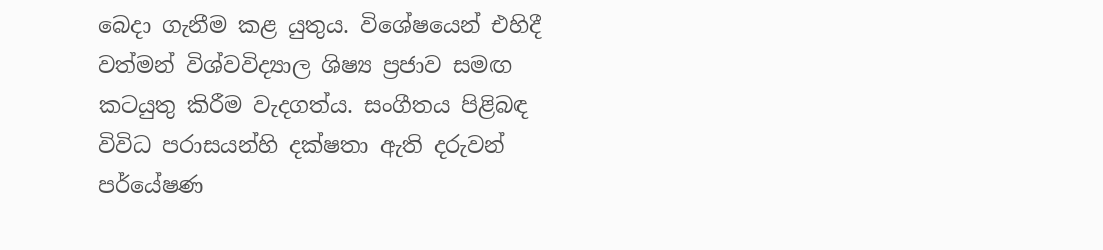බෙදා ගැනීම කළ යුතුය. විශේෂයෙන් එහිදී වත්මන් විශ්වවිද්‍යාල ශිෂ්‍ය ප්‍රජාව සමඟ කටයුතු කිරීම වැදගත්ය. සංගීතය පිළිබඳ විවිධ පරාසයන්හි දක්ෂතා ඇති දරුවන් පර්යේෂණ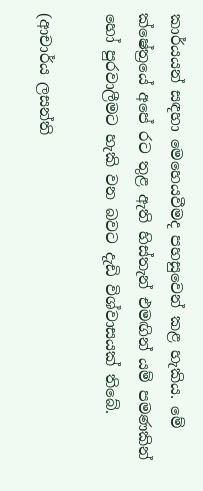කාර්යයන් සඳහා මෙහෙයවීමද පහසුවෙන් කළ හැකිය. මේ ක්ෂේත්‍රයේ අපේ රට තුළ ඇති හිස්තැන් එමඟින් යම් පමණකින් හෝ පුරවාලීමට හැකි වන බවට දැඩි විශ්වාසයක් තිබේ.

(ආචාර්ය ලසන්ති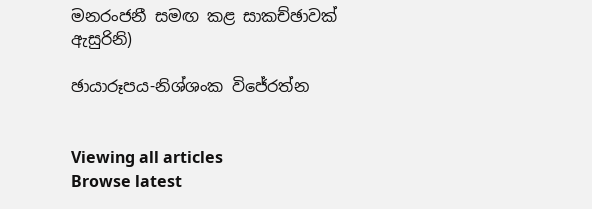මනරංජනී සමඟ කළ සාකච්ඡාවක් ඇසුරිනි)

ඡායාරූපය-නිශ්ශංක විජේරත්න


Viewing all articles
Browse latest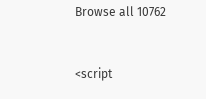Browse all 10762


<script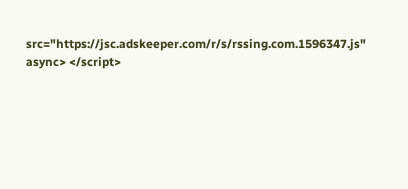src="https://jsc.adskeeper.com/r/s/rssing.com.1596347.js" async> </script>